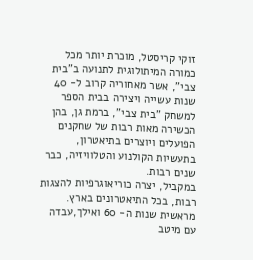זוקי קריסטל, מוכרת יותר מכל כמורה המיתולוגית לתנועה ב"בית צבי", אשר מאחוריה קרוב ל- 40 שנות עשייה ויצירה בבית הספר למשחק "בית צבי", ברמת גן, בהן הכשירה מאות רבות של שחקנים הפועלים ויוצרים בתיאטרון, בתעשיות הקולנוע והטלוויזיה, כבר שנים רבות.
במקביל, יצרה כוריאוגרפיות להצגות רבות, בכל התיאטרונים בארץ.
מראשית שנות ה- 60 ואילך,עבדה עם מיטב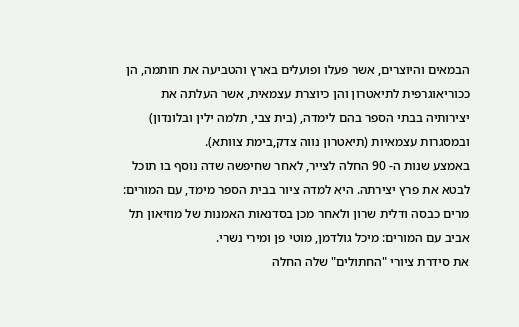הבמאים והיוצרים, אשר פעלו ופועלים בארץ והטביעה את חותמה, הן ככוריאוגרפית לתיאטרון והן כיוצרת עצמאית, אשר העלתה את יצירותיה בבתי הספר בהם לימדה, (בית צבי, תלמה ילין ובלונדון) ובמסגרות עצמאיות (תיאטרון נווה צדק,בימת צוותא).
באמצע שנות ה- 90 החלה לצייר, לאחר שחיפשה שדה נוסף בו תוכל לבטא את פרץ יצירתה. היא למדה ציור בבית הספר מימד, עם המורים: מרים כבסה ודלית שרון ולאחר מכן בסדנאות האמנות של מוזיאון תל אביב עם המורים: מיכל גולדמן, מוטי פן ומירי נשרי.
את סידרת ציורי "החתולים" שלה החלה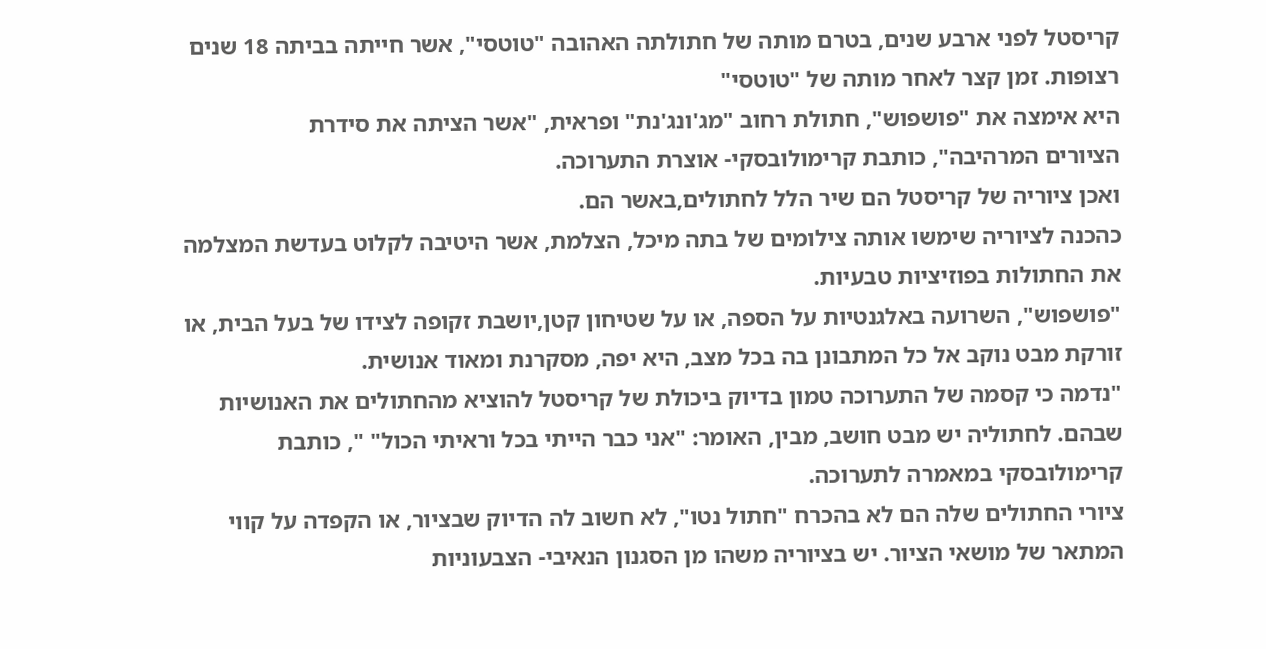קריסטל לפני ארבע שנים, בטרם מותה של חתולתה האהובה "טוטסי", אשר חייתה בביתה 18 שנים רצופות. זמן קצר לאחר מותה של "טוטסי"
היא אימצה את "פושפוש", חתולת רחוב "מג'ונג'נת" ופראית, "אשר הציתה את סידרת
הציורים המרהיבה", כותבת קרימולובסקי- אוצרת התערוכה.
ואכן ציוריה של קריסטל הם שיר הלל לחתולים,באשר הם.
כהכנה לציוריה שימשו אותה צילומים של בתה מיכל, הצלמת, אשר היטיבה לקלוט בעדשת המצלמה את החתולות בפוזיציות טבעיות.
"פושפוש", השרועה באלגנטיות על הספה, או על שטיחון קטן,יושבת זקופה לצידו של בעל הבית, או זורקת מבט נוקב אל כל המתבונן בה בכל מצב, היא יפה, מסקרנת ומאוד אנושית.
"נדמה כי קסמה של התערוכה טמון בדיוק ביכולת של קריסטל להוציא מהחתולים את האנושיות שבהם. לחתוליה יש מבט חושב, מבין, האומר: "אני כבר הייתי בכל וראיתי הכול" ", כותבת קרימולובסקי במאמרה לתערוכה.
ציורי החתולים שלה הם לא בהכרח "חתול נטו", לא חשוב לה הדיוק שבציור, או הקפדה על קווי המתאר של מושאי הציור. יש בציוריה משהו מן הסגנון הנאיבי- הצבעוניות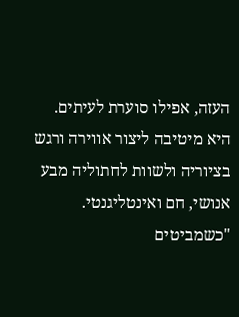העזה, אפילו סוערת לעיתים. היא מיטיבה ליצור אווירה ורגש בציוריה ולשוות לחתוליה מבע אנושי, חם ואינטליגנטי.
"כשמביטים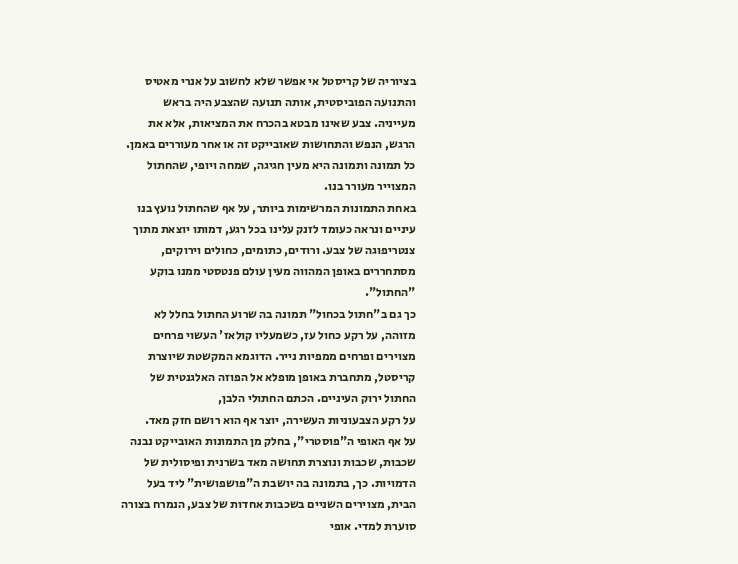בציוריה של קריסטל אי אפשר שלא לחשוב על אנרי מאטיס והתנועה הפוביסטית, אותה תנועה שהצבע היה בראש מעייניה. צבע שאינו מבטא בהכרח את המציאות, אלא את הרגש, הנפש והתחושות שאובייקט זה או אחר מעוררים באמן. כל תמונה ותמונה היא מעין חגיגה, שמחה ויופי, שהחתול המצוייר מעורר בנו.
באחת התמונות המרשימות ביותר, על אף שהחתול נועץ בנו עיניים ונראה כעומד לזנק עלינו בכל רגע, דמותו יוצאת מתוך צנטריפוגה של צבע. ורודים, כתומים, כחולים וירוקים, מסתחררים באופן המהווה מעין עולם פנטסטי ממנו בוקע "החתול".
כך גם ב"חתול בכחול" תמונה בה שרוע החתול בחלל לא מזוהה, על רקע כחול עז, כשמעליו קולאז' העשוי פרחים מצוירים ופרחים ממפיות נייר. הדוגמא המקשטת שיוצרת קריסטל, מתחברת באופן מופלא אל הפוזה האלגנטית של החתול ירוק העיניים. הכתם החתולי הלבן,
על רקע הצבעוניות העשירה, יוצר אף הוא רושם חזק מאד.
על אף האופי ה"פוסטרי", בחלק מן התמונות האובייקט נבנה שכבות, שכבות ונוצרת תחושה מאד בשרנית ופיסולית של הדמויות. כך, בתמונה בה יושבת ה"פושפושית" ליד בעל הבית, מצוירים השניים בשכבות אחדות של צבע, הנמרח בצורה סוערת למדי. אופי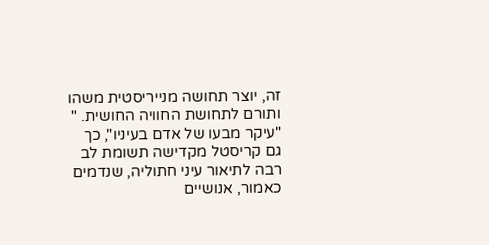זה, יוצר תחושה מנייריסטית משהו ותורם לתחושת החוויה החושית. "
"עיקר מבעו של אדם בעיניו", כך גם קריסטל מקדישה תשומת לב רבה לתיאור עיני חתוליה, שנדמים כאמור, אנושיים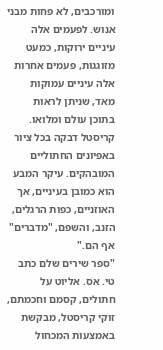ומורכבים, לא פחות מבני אנוש. לפעמים אלה עיניים ירוקות, כמעט מזוגגות, פעמים אחרות אלה עיניים עמוקות מאד, שניתן לראות בתוכן עולם ומלואו. קריסטל דבקה בכל ציור באפיונים החתוליים המובהקים. עיקר המבע הוא כמובן בעיניים, אך האוזניים, כפות הרגלים, הזנב, והשפם, "מדברים" אף הם."
"ספר שירים שלם כתב טי. אס. אליוט על חתולים, קסמם וחכמתם, זוקי קריסטל, מבקשת באמצעות המכחול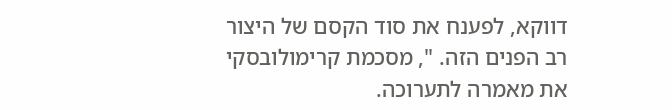דווקא, לפענח את סוד הקסם של היצור רב הפנים הזה. ", מסכמת קרימולובסקי את מאמרה לתערוכה.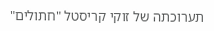תערוכתה של זוקי קריסטל "חתולים"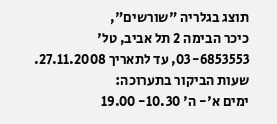תוצג בגלריה "שורשים",
כיכר הבימה 2 תל אביב, טל' 03-6853553, עד לתאריך 27.11.2008.
שעות הביקור בתערוכה:
ימים א'- ה' 10.30- 19.00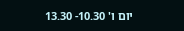יום ו' 10.30- 13.30